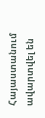Հայաստանում ավարտվել են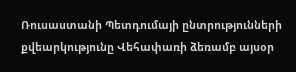Ռուսաստանի Պետդումայի ընտրությունների քվեարկությունը Վեհափառի ձեռամբ այսօր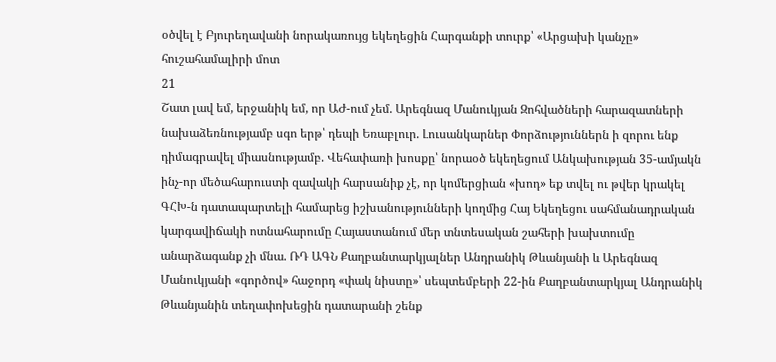օծվել է Բյուրեղավանի նորակառույց եկեղեցին Հարգանքի տուրք՝ «Արցախի կանչը» հուշահամալիրի մոտ
21
Շատ լավ եմ, երջանիկ եմ, որ ԱԺ-ում չեմ. Արեգնազ Մանուկյան Զոհվածների հարազատների նախաձեռնությամբ սգո երթ՝ դեպի Եռաբլուր. Լուսանկարներ Փորձություններն ի զորու ենք դիմագրավել միասնությամբ. Վեհափառի խոսքը՝ նորաօծ եկեղեցում Անկախության 35-ամյակն ինչ-որ մեծահարուստի զավակի հարսանիք չէ, որ կոմերցիան «խոդ» եք տվել ու թվեր կրակել ԳՀԽ-ն դատապարտելի համարեց իշխանությունների կողմից Հայ Եկեղեցու սահմանադրական կարգավիճակի ոտնահարումը Հայաստանում մեր տնտեսական շահերի խախտումը անարձագանք չի մնա. ՌԴ ԱԳՆ Քաղբանտարկյալներ Անդրանիկ Թևանյանի և Արեգնազ Մանուկյանի «գործով» հաջորդ «փակ նիստը»՝ սեպտեմբերի 22-ին Քաղբանտարկյալ Անդրանիկ Թևանյանին տեղափոխեցին դատարանի շենք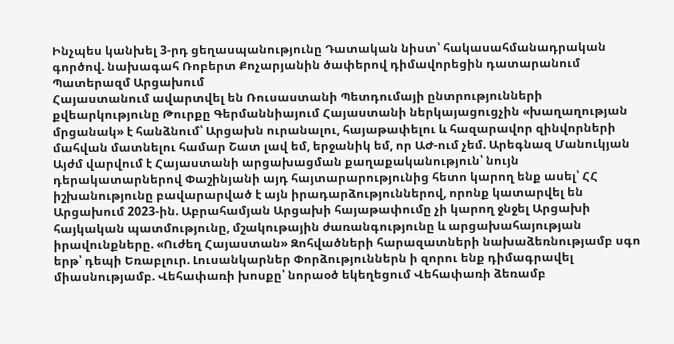Ինչպես կանխել 3-րդ ցեղասպանությունը Դատական նիստ՝ հակասահմանադրական գործով. նախագահ Ռոբերտ Քոչարյանին ծափերով դիմավորեցին դատարանում Պատերազմ Արցախում
Հայաստանում ավարտվել են Ռուսաստանի Պետդումայի ընտրությունների քվեարկությունը Թուրքը Գերմաննիայում Հայաստանի ներկայացուցչին «խաղաղության մրցանակ» է հանձնում՝ Արցախն ուրանալու, հայաթափելու և հազարավոր զինվորների մահվան մատնելու համար Շատ լավ եմ, երջանիկ եմ, որ ԱԺ-ում չեմ. Արեգնազ Մանուկյան Այժմ վարվում է Հայաստանի արցախացման քաղաքականություն՝ նույն դերակատարներով Փաշինյանի այդ հայտարարությունից հետո կարող ենք ասել՝ ՀՀ իշխանությունը բավարարված է այն իրադարձություններով, որոնք կատարվել են Արցախում 2023-ին. Աբրահամյան Արցախի հայաթափումը չի կարող ջնջել Արցախի հայկական պատմությունը, մշակութային ժառանգությունը և արցախահայության իրավունքները. «Ուժեղ Հայաստան» Զոհվածների հարազատների նախաձեռնությամբ սգո երթ՝ դեպի Եռաբլուր. Լուսանկարներ Փորձություններն ի զորու ենք դիմագրավել միասնությամբ. Վեհափառի խոսքը՝ նորաօծ եկեղեցում Վեհափառի ձեռամբ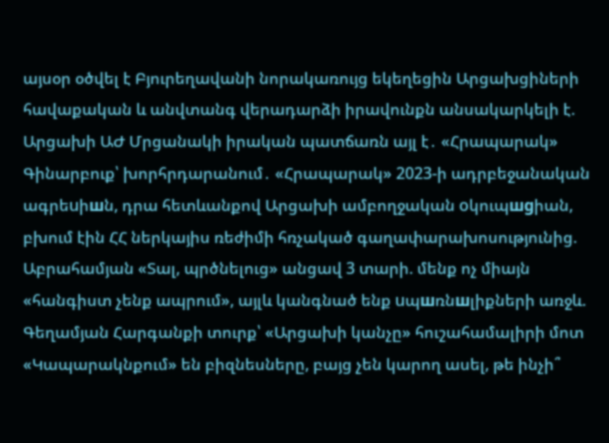այսօր օծվել է Բյուրեղավանի նորակառույց եկեղեցին Արցախցիների հավաքական և անվտանգ վերադարձի իրավունքն անսակարկելի է. Արցախի ԱԺ Մրցանակի իրական պատճառն այլ է․ «Հրապարակ» Գինարբուք՝ խորհրդարանում․ «Հրապարակ» 2023-ի ադրբեջանական ագրեuիшն, դրա հետևանքով Արցախի ամբողջական oկուպшgիան, բխում էին ՀՀ ներկայիս ռեժիմի հռչակած գաղափարախոսությունից. Աբրահամյան «Տալ, պրծնելուց» անցավ 3 տարի. մենք ոչ միայն «հանգիստ չենք ապրում», այլև կանգնած ենք uպшռնшլիքների առջև. Գեղամյան Հարգանքի տուրք՝ «Արցախի կանչը» հուշահամալիրի մոտ «Կապարակնքում» են բիզնեսները, բայց չեն կարող ասել, թե ինչի՞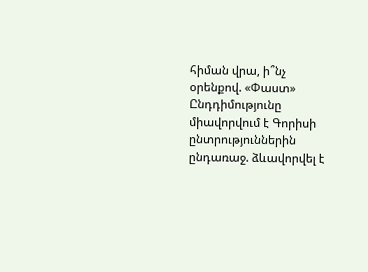հիման վրա, ի՞նչ օրենքով. «Փաստ» Ընդդիմությունը միավորվում է Գորիսի ընտրություններին ընդառաջ. ձևավորվել է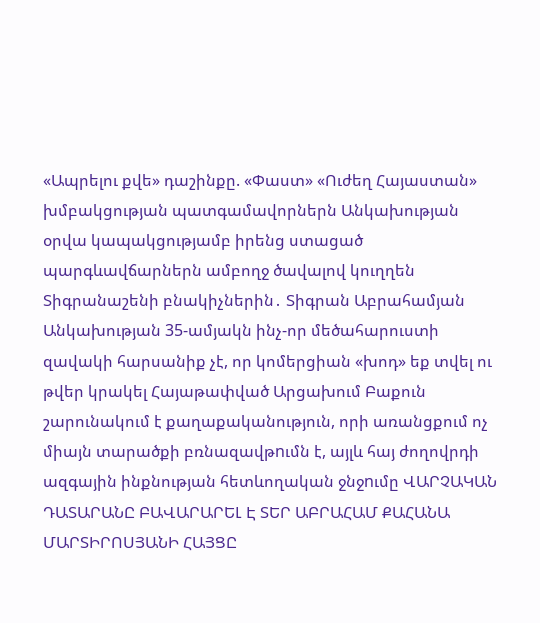«Ապրելու քվե» դաշինքը. «Փաստ» «Ուժեղ Հայաստան» խմբակցության պատգամավորներն Անկախության օրվա կապակցությամբ իրենց ստացած պարգևավճարներն ամբողջ ծավալով կուղղեն Տիգրանաշենի բնակիչներին․ Տիգրան Աբրահամյան Անկախության 35-ամյակն ինչ-որ մեծահարուստի զավակի հարսանիք չէ, որ կոմերցիան «խոդ» եք տվել ու թվեր կրակել Հայաթափված Արցախում Բաքուն շարունակում է քաղաքականություն, որի առանցքում ոչ միայն տարածքի բռնազավթnւմն է, այլև հայ ժողովրդի ազգային ինքնության հետևողական ջնջnւմը ՎԱՐՉԱԿԱՆ ԴԱՏԱՐԱՆԸ ԲԱՎԱՐԱՐԵԼ Է ՏԵՐ ԱԲՐԱՀԱՄ ՔԱՀԱՆԱ ՄԱՐՏԻՐՈՍՅԱՆԻ ՀԱՅՑԸ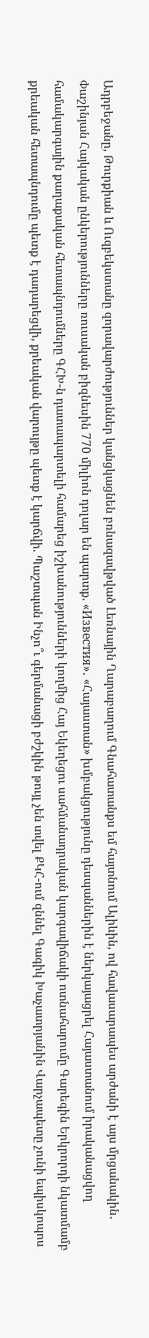Ադրբեջանը, Թուրքիան և Ուզբեկստանը զորավարժություններ կանցկացնեն բռնազավթված Լեռնային Ղարաբաղում Գնահատանքս եմ հայտնում Ալիևին, ով հավասարապես արժանի է այս մրցանակին․ Փաշինյան Հայկական ընկերությունները ռուսական բիզնեսին 770 միլիոն դոլար են պարտք. «Известия»․ «Հայաստան» խմբակցությունը դեսպաններին է ներկայացրել Հայաստանում իրականացվող համակարգային քաղաքական հետապնդումները ԳՀԽ-ն դատապարտելի համարեց իշխանությունների կողմից Հայ Եկեղեցու սահմանադրական կարգավիճակի ոտնահարումը Գարեգին Երկրորդի նկատմամբ քրեական հետապնդումը պետք է դադարեցվի, քրեական վարույթը պետք է կարճվի. Պաշտպան Ինչո՞ւ գերմանացի բժշկին թույլ չեն տվել ՔԿՀ-ում զննել Գագիկ Խաչատրյանին Վարչապետը չունի եպիսկոպոս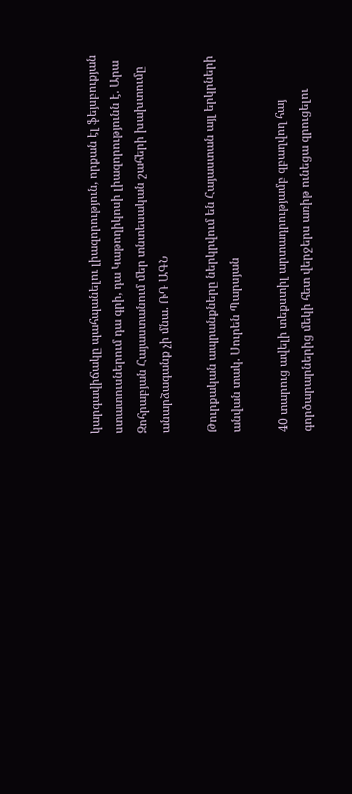կարգավիճակը պահպանելու լիազորություն, որքան էլ ֆեյսբուքյան ստատուսներում դա գրի, դա Կաթողիկոսի լիազորությունն է. Արա Զոհրաբյան Հայաստանում մեր տնտեսական շահերի խախտումը անարձագանք չի մնա. ՌԴ ԱԳՆ

Թուրքական ապրանքները ներկրվում են Հայաստան այլ երկրների անվան տակ. Սուրեն Պարսյան

40 տարուց ավելի տեքստիլ արտադրությամբ զբաղվող հայ գործարարներից մեկի հետ վերջերս առիթ ունեցա զրուցելու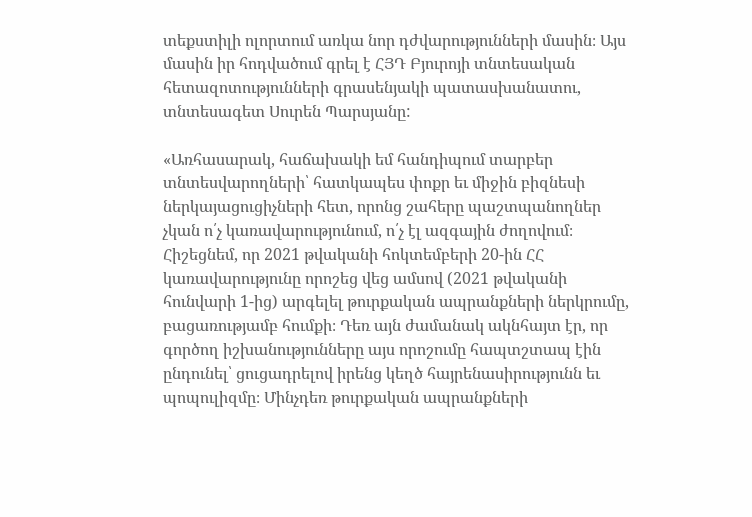տեքստիլի ոլորտում առկա նոր դժվարությունների մասին։ Այս մասին իր հոդվածում գրել է ՀՅԴ Բյուրոյի տնտեսական հետազոտությունների գրասենյակի պատասխանատու, տնտեսագետ Սուրեն Պարսյանը:

«Առհասարակ, հաճախակի եմ հանդիպում տարբեր տնտեսվարողների՝ հատկապես փոքր եւ միջին բիզնեսի ներկայացուցիչների հետ, որոնց շահերը պաշտպանողներ չկան ո՛չ կառավարությունում, ո՛չ էլ ազգային ժողովում։ Հիշեցնեմ, որ 2021 թվականի հոկտեմբերի 20-ին ՀՀ կառավարությունը որոշեց վեց ամսով (2021 թվականի հունվարի 1-ից) արգելել թուրքական ապրանքների ներկրումը, բացառությամբ հումքի։ Դեռ այն ժամանակ ակնհայտ էր, որ գործող իշխանությունները այս որոշումը հապտշտապ էին ընդունել՝ ցուցադրելով իրենց կեղծ հայրենասիրությունն եւ պոպուլիզմը։ Մինչդեռ թուրքական ապրանքների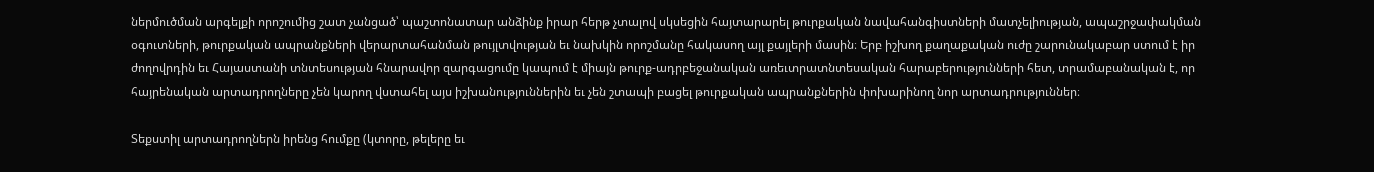ներմուծման արգելքի որոշումից շատ չանցած՝ պաշտոնատար անձինք իրար հերթ չտալով սկսեցին հայտարարել թուրքական նավահանգիստների մատչելիության, ապաշրջափակման օգուտների, թուրքական ապրանքների վերարտահանման թույլտվության եւ նախկին որոշմանը հակասող այլ քայլերի մասին։ Երբ իշխող քաղաքական ուժը շարունակաբար ստում է իր ժողովրդին եւ Հայաստանի տնտեսության հնարավոր զարգացումը կապում է միայն թուրք-ադրբեջանական առեւտրատնտեսական հարաբերությունների հետ, տրամաբանական է, որ հայրենական արտադրողները չեն կարող վստահել այս իշխանություններին եւ չեն շտապի բացել թուրքական ապրանքներին փոխարինող նոր արտադրություններ։

Տեքստիլ արտադրողներն իրենց հումքը (կտորը, թելերը եւ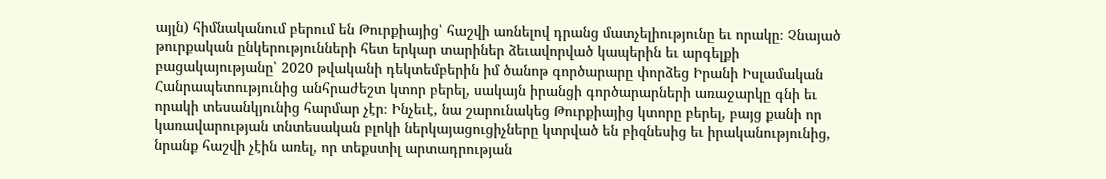այլն) հիմնականում բերում են Թուրքիայից՝ հաշվի առնելով դրանց մատչելիությունը եւ որակը։ Չնայած թուրքական ընկերությունների հետ երկար տարիներ ձեւավորված կապերին եւ արգելքի բացակայությանը՝ 2020 թվականի դեկտեմբերին իմ ծանոթ գործարարը փորձեց Իրանի Իսլամական Հանրապետությունից անհրաժեշտ կտոր բերել, սակայն իրանցի գործարարների առաջարկը գնի եւ որակի տեսանկյունից հարմար չէր։ Ինչեւէ, նա շարունակեց Թուրքիայից կտորը բերել, բայց քանի որ կառավարության տնտեսական բլոկի ներկայացուցիչները կտրված են բիզնեսից եւ իրականությունից, նրանք հաշվի չէին առել, որ տեքստիլ արտադրության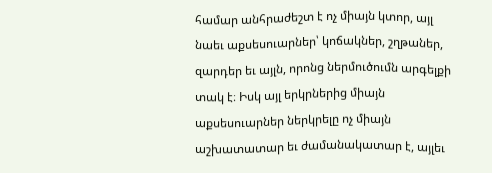համար անհրաժեշտ է ոչ միայն կտոր, այլ նաեւ աքսեսուարներ՝ կոճակներ, շղթաներ, զարդեր եւ այլն, որոնց ներմուծումն արգելքի տակ է։ Իսկ այլ երկրներից միայն աքսեսուարներ ներկրելը ոչ միայն աշխատատար եւ ժամանակատար է, այլեւ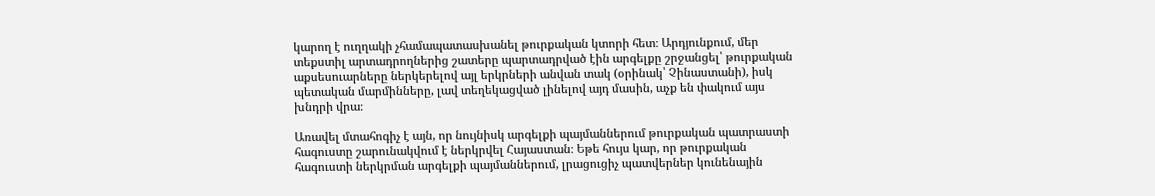կարող է ուղղակի չհամապատասխանել թուրքական կտորի հետ։ Արդյունքում, մեր տեքստիլ արտադրողներից շատերը պարտադրված էին արգելքը շրջանցել՝ թուրքական աքսեսուարները ներկերելով այլ երկրների անվան տակ (օրինակ՝ Չինաստանի), իսկ պետական մարմինները, լավ տեղեկացված լինելով այդ մասին, աչք են փակում այս խնդրի վրա։

Առավել մտահոգիչ է այն, որ նույնիսկ արգելքի պայմաններում թուրքական պատրաստի հագուստը շարունակվում է ներկրվել Հայաստան։ Եթե հույս կար, որ թուրքական հագուստի ներկրման արգելքի պայմաններում, լրացուցիչ պատվերներ կունենային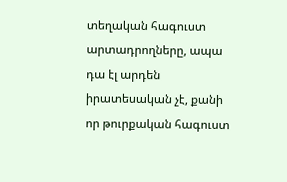տեղական հագուստ արտադրողները, ապա դա էլ արդեն իրատեսական չէ, քանի որ թուրքական հագուստ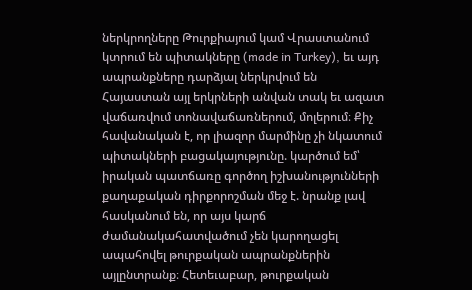ներկրողները Թուրքիայում կամ Վրաստանում կտրում են պիտակները (made in Turkey), եւ այդ ապրանքները դարձյալ ներկրվում են Հայաստան այլ երկրների անվան տակ եւ ազատ վաճառվում տոնավաճառներում, մոլերում։ Քիչ հավանական է, որ լիազոր մարմինը չի նկատում պիտակների բացակայությունը. կարծում եմ՝ իրական պատճառը գործող իշխանությունների քաղաքական դիրքորոշման մեջ է. նրանք լավ հասկանում են, որ այս կարճ ժամանակահատվածում չեն կարողացել ապահովել թուրքական ապրանքներին այլընտրանք։ Հետեւաբար, թուրքական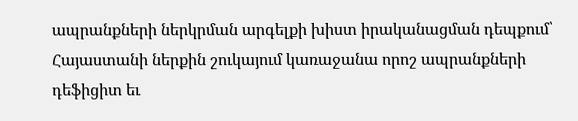ապրանքների ներկրման արգելքի խիստ իրականացման դեպքում՝ Հայաստանի ներքին շուկայում կառաջանա որոշ ապրանքների դեֆիցիտ եւ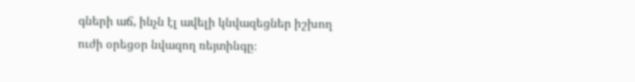գների աճ, ինչն էլ ավելի կնվազեցներ իշխող ուժի օրեցօր նվազող ռեյտինգը։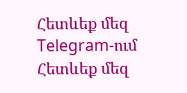Հետևեք մեզ Telegram-ում
Հետևեք մեզ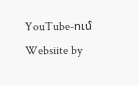YouTube-ում
Websiite by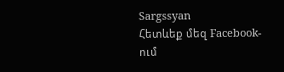Sargssyan
Հետևեք մեզ Facebook-ում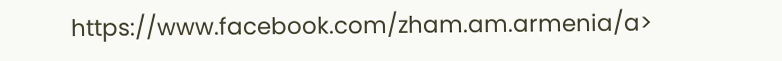https://www.facebook.com/zham.am.armenia/a>